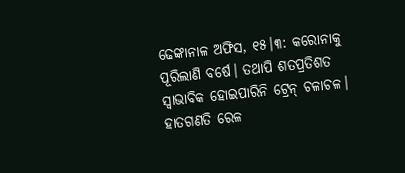ଢେଙ୍କାନାଳ ଅଫିସ, ୧୫।୩: କରୋନାକୁ ପୂରିଲାଣି ବର୍ଷେ। ତଥାପି ଶତପ୍ରତିଶତ ସ୍ବାଭାବିକ ହୋଇପାରିନି ଟ୍ରେନ୍ ଚଳାଚଳ। ହାତଗଣତି ରେଳ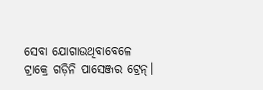ସେବା ଯୋଗାଉଥିବାବେଳେ ଟ୍ରାକ୍ରେ ଗଡ଼ିନି ପାସେଞ୍ଜର ଟ୍ରେନ୍।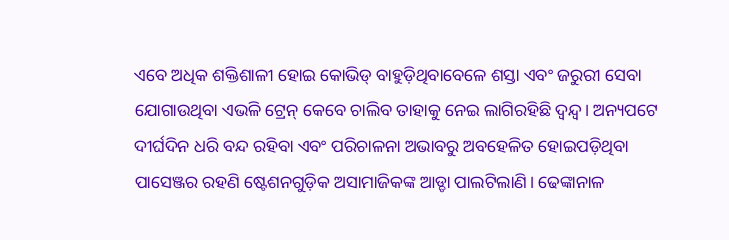ଏବେ ଅଧିକ ଶକ୍ତିଶାଳୀ ହୋଇ କୋଭିଡ୍ ବାହୁଡ଼ିଥିବାବେଳେ ଶସ୍ତା ଏବଂ ଜରୁରୀ ସେବା ଯୋଗାଉଥିବା ଏଭଳି ଟ୍ରେନ୍ କେବେ ଚାଲିବ ତାହାକୁ ନେଇ ଲାଗିରହିଛି ଦ୍ୱନ୍ଦ୍ୱ। ଅନ୍ୟପଟେ ଦୀର୍ଘଦିନ ଧରି ବନ୍ଦ ରହିବା ଏବଂ ପରିଚାଳନା ଅଭାବରୁ ଅବହେଳିତ ହୋଇପଡ଼ିଥିବା ପାସେଞ୍ଜର ରହଣି ଷ୍ଟେଶନଗୁଡ଼ିକ ଅସାମାଜିକଙ୍କ ଆଡ୍ଡା ପାଲଟିଲାଣି। ଢେଙ୍କାନାଳ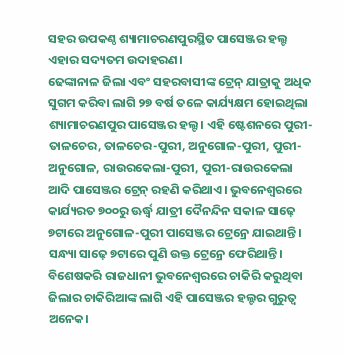ସହର ଉପକଣ୍ଠ ଶ୍ୟାମାଚରଣପୁରସ୍ଥିତ ପାସେଞ୍ଜର ହଲ୍ଟ ଏହାର ସଦ୍ୟତମ ଉଦାହରଣ।
ଢେଙ୍କାନାଳ ଜିଲା ଏବଂ ସହରବାସୀଙ୍କ ଟ୍ରେନ୍ ଯାତ୍ରାକୁ ଅଧିକ ସୁଗମ କରିବା ଲାଗି ୨୭ ବର୍ଷ ତଳେ କାର୍ଯ୍ୟକ୍ଷମ ହୋଇଥିଲା ଶ୍ୟାମାଚରଣପୁର ପାସେଞ୍ଜର ହଲ୍ଟ। ଏହି ଷ୍ଟେଶନରେ ପୁରୀ-ତାଳଚେର, ତାଳଚେର-ପୁରୀ, ଅନୁଗୋଳ-ପୁରୀ, ପୁରୀ-ଅନୁଗୋଳ, ରାଉରକେଲା-ପୁରୀ, ପୁରୀ-ରାଉରକେଲା ଆଦି ପାସେଞ୍ଜର ଟ୍ରେନ୍ ରହଣି କରିଥାଏ। ଭୁବନେଶ୍ୱରରେ କାର୍ଯ୍ୟରତ ୭୦୦ରୁ ଊର୍ଦ୍ଧ୍ୱ ଯାତ୍ରୀ ଦୈନନ୍ଦିନ ସକାଳ ସାଢ଼େ ୭ଟାରେ ଅନୁଗୋଳ-ପୁରୀ ପାସେଞ୍ଜର ଟ୍ରେନ୍ରେ ଯାଇଥାନ୍ତି। ସନ୍ଧ୍ୟା ସାଢ଼େ ୭ଟାରେ ପୁଣି ଉକ୍ତ ଟ୍ରେନ୍ରେ ଫେରିଥାନ୍ତି। ବିଶେଷକରି ରାଜଧାନୀ ଭୁବନେଶ୍ୱରରେ ଚାକିରି କରୁଥିବା ଜିଲାର ଚାକିରିଆଙ୍କ ଲାଗି ଏହି ପାସେଞ୍ଜର ହଲ୍ଟର ଗୁରୁତ୍ୱ ଅନେକ।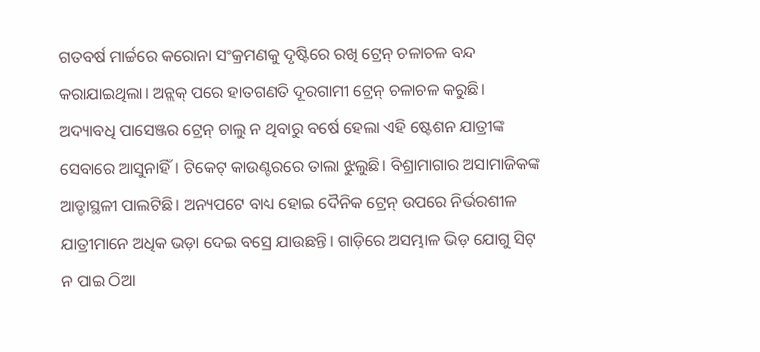ଗତବର୍ଷ ମାର୍ଚ୍ଚରେ କରୋନା ସଂକ୍ରମଣକୁ ଦୃଷ୍ଟିରେ ରଖି ଟ୍ରେନ୍ ଚଳାଚଳ ବନ୍ଦ କରାଯାଇଥିଲା। ଅନ୍ଲକ୍ ପରେ ହାତଗଣତି ଦୂରଗାମୀ ଟ୍ରେନ୍ ଚଳାଚଳ କରୁଛି। ଅଦ୍ୟାବଧି ପାସେଞ୍ଜର ଟ୍ରେନ୍ ଚାଲୁ ନ ଥିବାରୁ ବର୍ଷେ ହେଲା ଏହି ଷ୍ଟେଶନ ଯାତ୍ରୀଙ୍କ ସେବାରେ ଆସୁନାହିଁ। ଟିକେଟ୍ କାଉଣ୍ଟରରେ ତାଲା ଝୁଲୁଛି। ବିଶ୍ରାମାଗାର ଅସାମାଜିକଙ୍କ ଆଡ୍ଡାସ୍ଥଳୀ ପାଲଟିଛି। ଅନ୍ୟପଟେ ବାଧ୍ୟ ହୋଇ ଦୈନିକ ଟ୍ରେନ୍ ଉପରେ ନିର୍ଭରଶୀଳ ଯାତ୍ରୀମାନେ ଅଧିକ ଭଡ଼ା ଦେଇ ବସ୍ରେ ଯାଉଛନ୍ତି। ଗାଡ଼ିରେ ଅସମ୍ଭାଳ ଭିଡ଼ ଯୋଗୁ ସିଟ୍ ନ ପାଇ ଠିଆ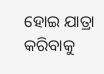ହୋଇ ଯାତ୍ରା କରିବାକୁ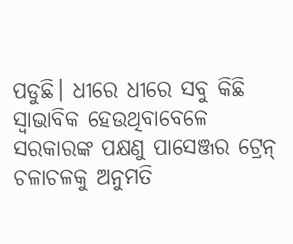ପଡୁଛି। ଧୀରେ ଧୀରେ ସବୁ କିଛି ସ୍ବାଭାବିକ ହେଉଥିବାବେଳେ ସରକାରଙ୍କ ପକ୍ଷଣୁ ପାସେଞ୍ଜର ଟ୍ରେନ୍ ଚଳାଚଳକୁ ଅନୁମତି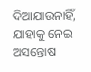ଦିଆଯାଉନାହିଁ, ଯାହାକୁ ନେଇ ଅସନ୍ତୋଷ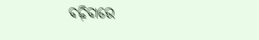ବଢ଼ିବାରେ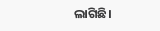ଲାଗିଛି।